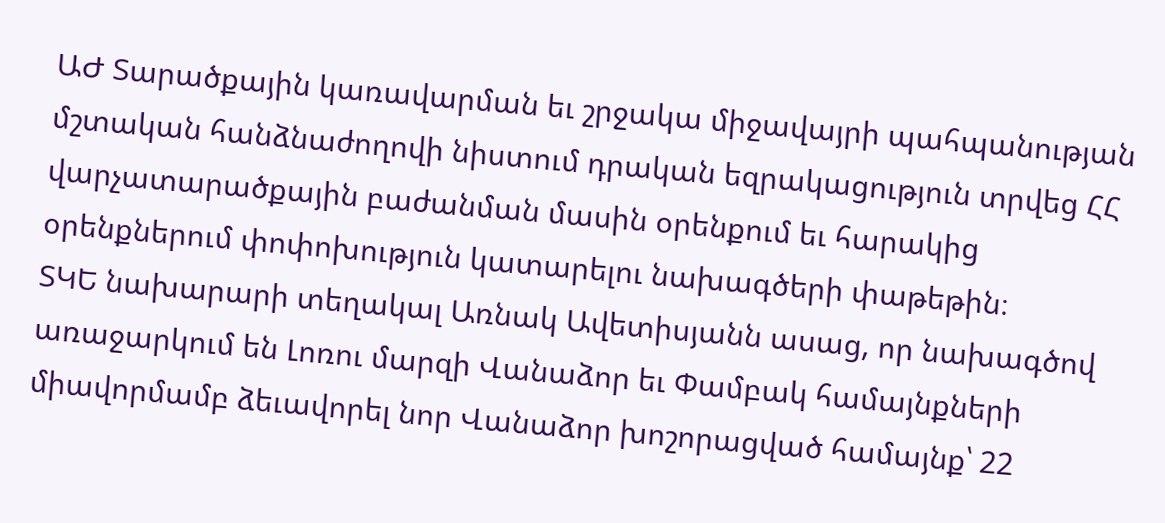ԱԺ Տարածքային կառավարման եւ շրջակա միջավայրի պահպանության մշտական հանձնաժողովի նիստում դրական եզրակացություն տրվեց ՀՀ վարչատարածքային բաժանման մասին օրենքում եւ հարակից օրենքներում փոփոխություն կատարելու նախագծերի փաթեթին։
ՏԿԵ նախարարի տեղակալ Առնակ Ավետիսյանն ասաց, որ նախագծով առաջարկում են Լոռու մարզի Վանաձոր եւ Փամբակ համայնքների միավորմամբ ձեւավորել նոր Վանաձոր խոշորացված համայնք՝ 22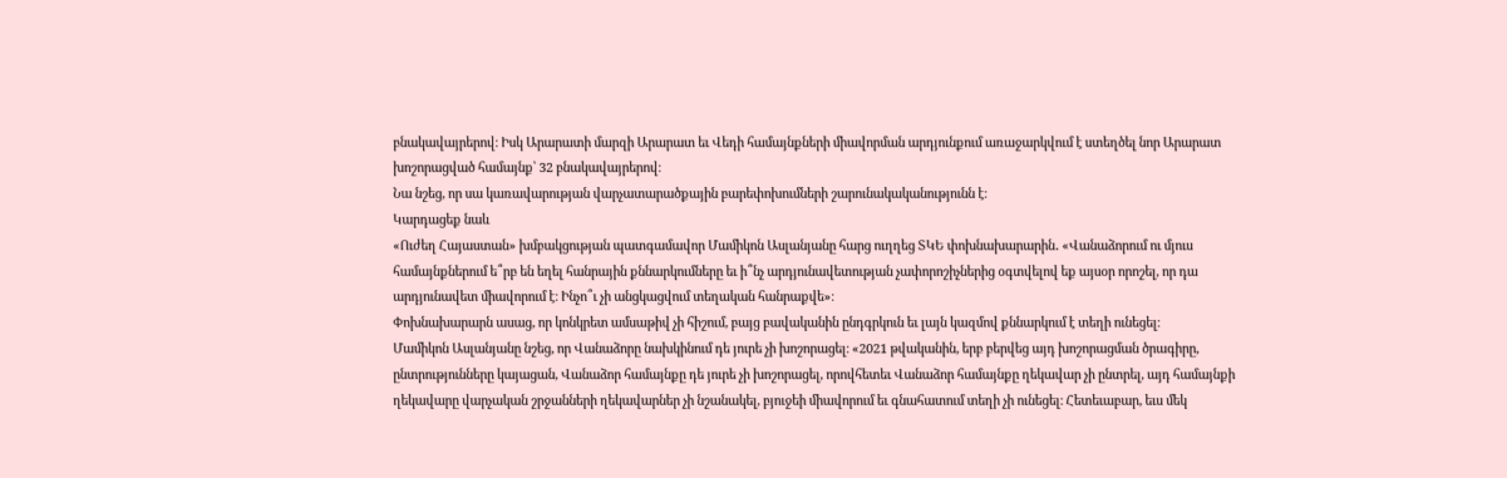բնակավայրերով։ Իսկ Արարատի մարզի Արարատ եւ Վեդի համայնքների միավորման արդյունքում առաջարկվում է ստեղծել նոր Արարատ խոշորացված համայնք՝ 32 բնակավայրերով։
Նա նշեց, որ սա կառավարության վարչատարածքային բարեփոխումների շարունակականությունն է։
Կարդացեք նաև
«Ուժեղ Հայաստան» խմբակցության պատգամավոր Մամիկոն Ասլանյանը հարց ուղղեց ՏԿԵ փոխնախարարին․ «Վանաձորում ու մյուս համայնքներում ե՞րբ են եղել հանրային քննարկումները եւ ի՞նչ արդյունավետության չափորոշիչներից օգտվելով եք այսօր որոշել, որ դա արդյունավետ միավորում է։ Ինչո՞ւ չի անցկացվում տեղական հանրաքվե»։
Փոխնախարարն ասաց, որ կոնկրետ ամսաթիվ չի հիշում, բայց բավականին ընդգրկուն եւ լայն կազմով քննարկում է տեղի ունեցել։
Մամիկոն Ասլանյանը նշեց, որ Վանաձորը նախկինում դե յուրե չի խոշորացել։ «2021 թվականին, երբ բերվեց այդ խոշորացման ծրագիրը, ընտրությունները կայացան, Վանաձոր համայնքը դե յուրե չի խոշորացել, որովհետեւ Վանաձոր համայնքը ղեկավար չի ընտրել, այդ համայնքի ղեկավարը վարչական շրջանների ղեկավարներ չի նշանակել, բյուջեի միավորում եւ գնահատում տեղի չի ունեցել։ Հետեւաբար, եւս մեկ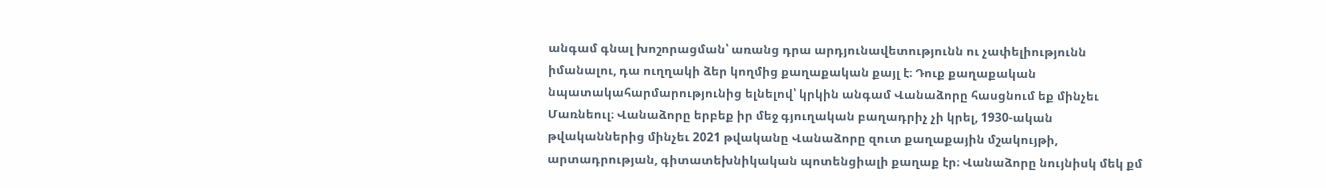անգամ գնալ խոշորացման՝ առանց դրա արդյունավետությունն ու չափելիությունն իմանալու, դա ուղղակի ձեր կողմից քաղաքական քայլ է։ Դուք քաղաքական նպատակահարմարությունից ելնելով՝ կրկին անգամ Վանաձորը հասցնում եք մինչեւ Մառնեուլ։ Վանաձորը երբեք իր մեջ գյուղական բաղադրիչ չի կրել, 1930-ական թվականներից մինչեւ 2021 թվականը Վանաձորը զուտ քաղաքային մշակույթի, արտադրության, գիտատեխնիկական պոտենցիալի քաղաք էր։ Վանաձորը նույնիսկ մեկ քմ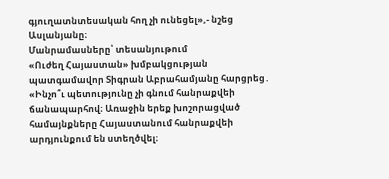գյուղատնտեսական հող չի ունեցել»,- նշեց Ասլանյանը։
Մանրամասները՝ տեսանյութում
«Ուժեղ Հայաստան» խմբակցության պատգամավոր Տիգրան Աբրահամյանը հարցրեց․ «Ինչո՞ւ պետությունը չի գնում հանրաքվեի ճանապարհով։ Առաջին երեք խոշորացված համայնքները Հայաստանում հանրաքվեի արդյունքում են ստեղծվել։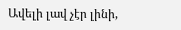Ավելի լավ չէր լինի,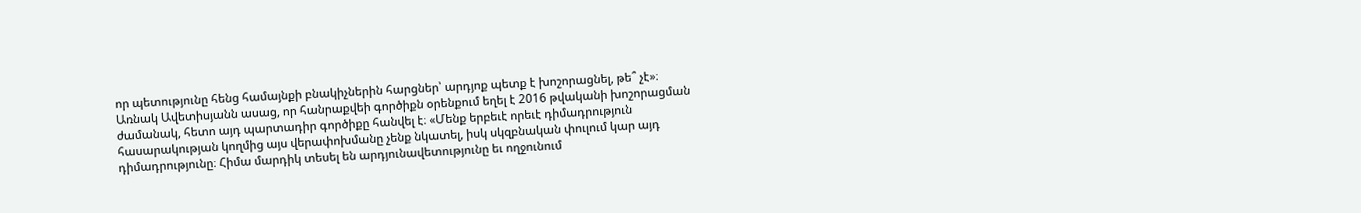որ պետությունը հենց համայնքի բնակիչներին հարցներ՝ արդյոք պետք է խոշորացնել, թե՞ չէ»։
Առնակ Ավետիսյանն ասաց, որ հանրաքվեի գործիքն օրենքում եղել է 2016 թվականի խոշորացման ժամանակ, հետո այդ պարտադիր գործիքը հանվել է։ «Մենք երբեւէ որեւէ դիմադրություն հասարակության կողմից այս վերափոխմանը չենք նկատել, իսկ սկզբնական փուլում կար այդ դիմադրությունը։ Հիմա մարդիկ տեսել են արդյունավետությունը եւ ողջունում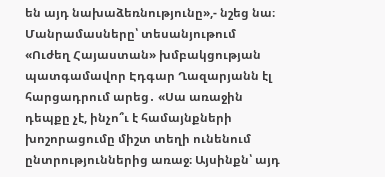են այդ նախաձեռնությունը»,- նշեց նա։
Մանրամասները՝ տեսանյութում
«Ուժեղ Հայաստան» խմբակցության պատգամավոր Էդգար Ղազարյանն էլ հարցադրում արեց․ «Սա առաջին դեպքը չէ, ինչո՞ւ է համայնքների խոշորացումը միշտ տեղի ունենում ընտրություններից առաջ։ Այսինքն՝ այդ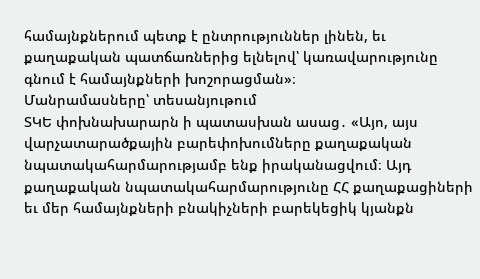համայնքներում պետք է ընտրություններ լինեն, եւ քաղաքական պատճառներից ելնելով՝ կառավարությունը գնում է համայնքների խոշորացման»։
Մանրամասները՝ տեսանյութում
ՏԿԵ փոխնախարարն ի պատասխան ասաց․ «Այո, այս վարչատարածքային բարեփոխումները քաղաքական նպատակահարմարությամբ ենք իրականացվում։ Այդ քաղաքական նպատակահարմարությունը ՀՀ քաղաքացիների եւ մեր համայնքների բնակիչների բարեկեցիկ կյանքն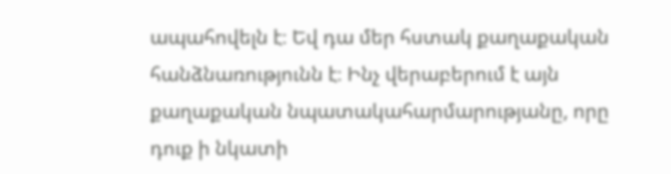ապահովելն է։ Եվ դա մեր հստակ քաղաքական հանձնառությունն է։ Ինչ վերաբերում է այն քաղաքական նպատակահարմարությանը, որը դուք ի նկատի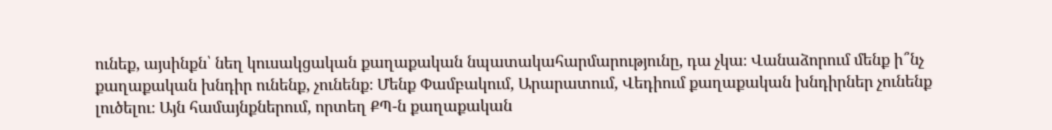ունեք, այսինքն՝ նեղ կուսակցական քաղաքական նպատակահարմարությունը, դա չկա։ Վանաձորում մենք ի՞նչ քաղաքական խնդիր ունենք, չունենք։ Մենք Փամբակում, Արարատում, Վեդիում քաղաքական խնդիրներ չունենք լուծելու։ Այն համայնքներում, որտեղ ՔՊ-ն քաղաքական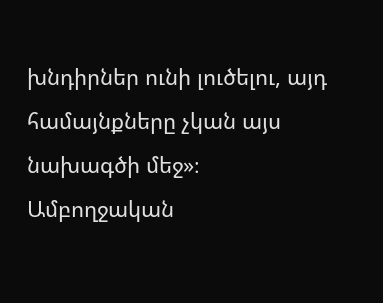խնդիրներ ունի լուծելու, այդ համայնքները չկան այս նախագծի մեջ»։
Ամբողջական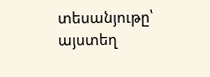տեսանյութը՝ այստեղ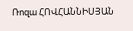Ռոզա ՀՈՎՀԱՆՆԻՍՅԱՆ